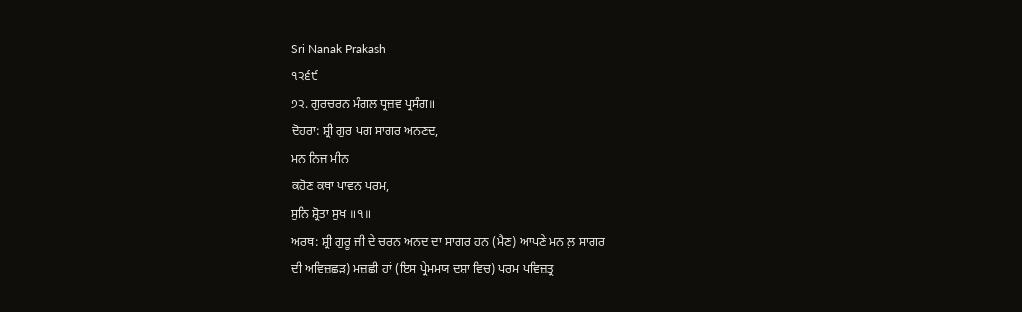Sri Nanak Prakash
੧੨੬੯
੭੨. ਗੁਰਚਰਨ ਮੰਗਲ ਧ੍ਰਜ਼ਵ ਪ੍ਰਸੰਗ॥
ਦੋਹਰਾ: ਸ਼੍ਰੀ ਗੁਰ ਪਗ ਸਾਗਰ ਅਨਣਦ,
ਮਨ ਨਿਜ ਮੀਨ
ਕਹੋਣ ਕਥਾ ਪਾਵਨ ਪਰਮ,
ਸੁਨਿ ਸ਼੍ਰੋਤਾ ਸੁਖ ॥੧॥
ਅਰਥ: ਸ਼੍ਰੀ ਗੁਰੂ ਜੀ ਦੇ ਚਰਨ ਅਨਦ ਦਾ ਸਾਗਰ ਹਨ (ਮੈਣ) ਆਪਣੇ ਮਨ ਲ਼ ਸਾਗਰ
ਦੀ ਅਵਿਜ਼ਛੜ) ਮਜ਼ਛੀ ਹਾਂ (ਇਸ ਪ੍ਰੇਮਮਯ ਦਸ਼ਾ ਵਿਚ) ਪਰਮ ਪਵਿਜ਼ਤ੍ਰ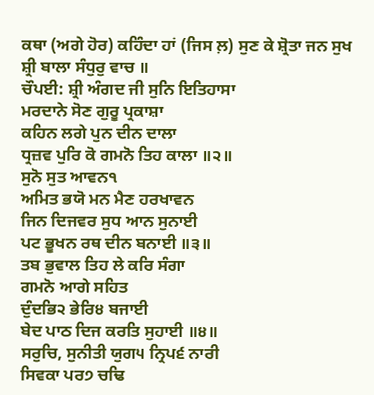ਕਥਾ (ਅਗੇ ਹੋਰ) ਕਹਿੰਦਾ ਹਾਂ (ਜਿਸ ਲ਼) ਸੁਣ ਕੇ ਸ਼੍ਰੋਤਾ ਜਨ ਸੁਖ
ਸ਼੍ਰੀ ਬਾਲਾ ਸੰਧੁਰੁ ਵਾਚ ॥
ਚੌਪਈ: ਸ਼੍ਰੀ ਅੰਗਦ ਜੀ ਸੁਨਿ ਇਤਿਹਾਸਾ
ਮਰਦਾਨੇ ਸੋਣ ਗੁਰੂ ਪ੍ਰਕਾਸ਼ਾ
ਕਹਿਨ ਲਗੇ ਪੁਨ ਦੀਨ ਦਾਲਾ
ਧ੍ਰਜ਼ਵ ਪੁਰਿ ਕੋ ਗਮਨੋ ਤਿਹ ਕਾਲਾ ॥੨॥
ਸੁਨੋ ਸੁਤ ਆਵਨ੧
ਅਮਿਤ ਭਯੋ ਮਨ ਮੈਣ ਹਰਖਾਵਨ
ਜਿਨ ਦਿਜਵਰ ਸੁਧ ਆਨ ਸੁਨਾਈ
ਪਟ ਭੂਖਨ ਰਥ ਦੀਨ ਬਨਾਈ ॥੩॥
ਤਬ ਭੁਵਾਲ ਤਿਹ ਲੇ ਕਰਿ ਸੰਗਾ
ਗਮਨੋ ਆਗੇ ਸਹਿਤ
ਦੁੰਦਭਿ੨ ਭੇਰਿ੪ ਬਜਾਈ
ਬੇਦ ਪਾਠ ਦਿਜ ਕਰਤਿ ਸੁਹਾਈ ॥੪॥
ਸਰੁਚਿ, ਸੁਨੀਤੀ ਯੁਗ੫ ਨ੍ਰਿਪ੬ ਨਾਰੀ
ਸਿਵਕਾ ਪਰ੭ ਚਢਿ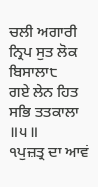ਚਲੀ ਅਗਾਰੀ
ਨ੍ਰਿਪ ਸੁਤ ਲੋਕ ਬਿਸਾਲਾ੮
ਗਏ ਲੇਨ ਹਿਤ ਸਭਿ ਤਤਕਾਲਾ ॥੫॥
੧ਪੁਜ਼ਤ੍ਰ ਦਾ ਆਵਂ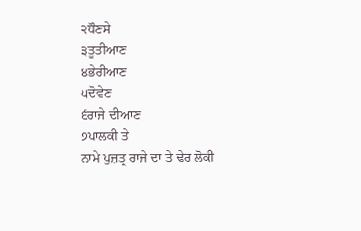੨ਧੌਣਸੇ
੩ਤੂਤੀਆਣ
੪ਭੇਰੀਆਣ
੫ਦੋਵੇਣ
੬ਰਾਜੇ ਦੀਆਣ
੭ਪਾਲਕੀ ਤੇ
ਨਾਮੇ ਪੁਜ਼ਤ੍ਰ ਰਾਜੇ ਦਾ ਤੇ ਢੇਰ ਲੋਕੀ